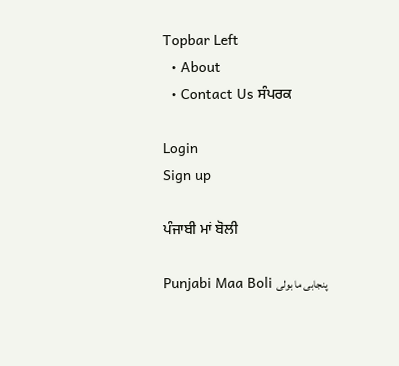Topbar Left
  • About
  • Contact Us ਸੰਪਰਕ

Login
Sign up

ਪੰਜਾਬੀ ਮਾਂ ਬੋਲੀ

Punjabi Maa Boli پنجابی ما بولی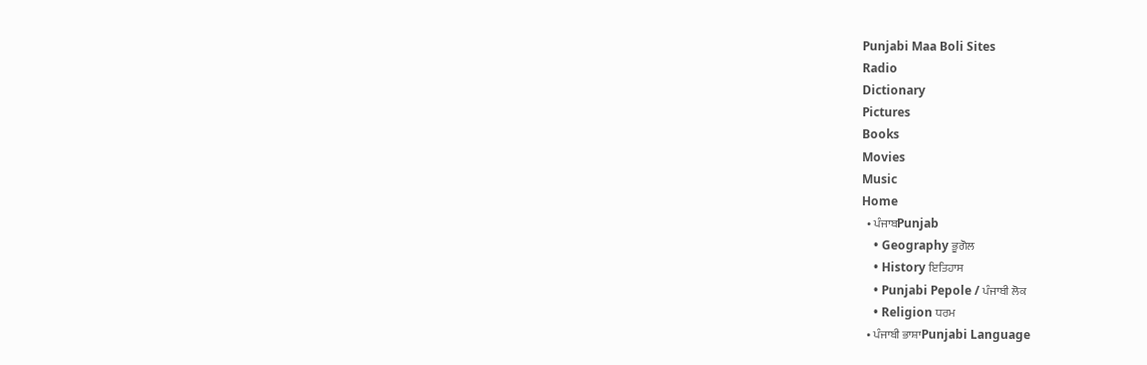Punjabi Maa Boli Sites
Radio
Dictionary
Pictures
Books
Movies
Music
Home
  • ਪੰਜਾਬPunjab
    • Geography ਭੂਗੋਲ
    • History ਇਤਿਹਾਸ
    • Punjabi Pepole / ਪੰਜਾਬੀ ਲੋਕ
    • Religion ਧਰਮ
  • ਪੰਜਾਬੀ ਭਾਸ਼ਾPunjabi Language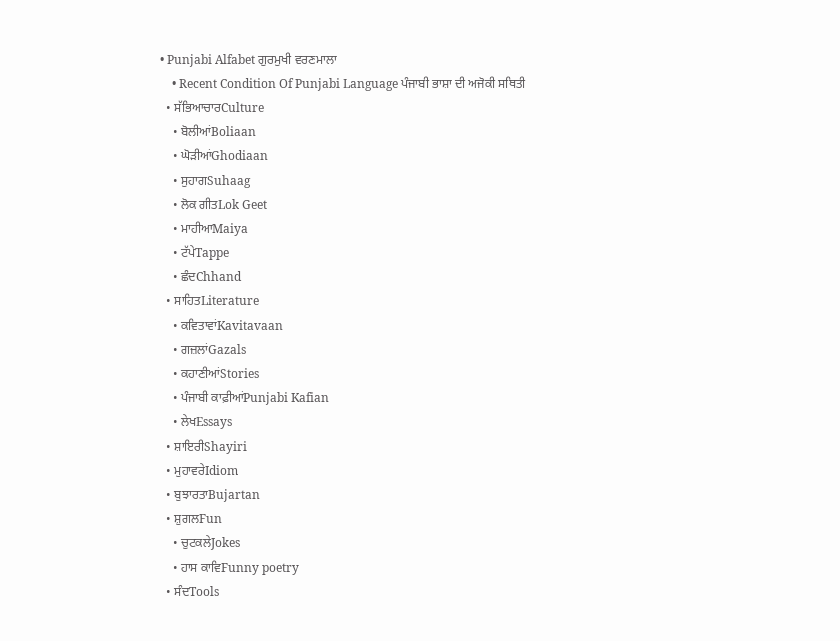• Punjabi Alfabet ਗੁਰਮੁਖੀ ਵਰਣਮਾਲਾ
    • Recent Condition Of Punjabi Language ਪੰਜਾਬੀ ਭਾਸ਼ਾ ਦੀ ਅਜੋਕੀ ਸਥਿਤੀ
  • ਸੱਭਿਆਚਾਰCulture
    • ਬੋਲੀਆਂBoliaan
    • ਘੋੜੀਆਂGhodiaan
    • ਸੁਹਾਗSuhaag
    • ਲੋਕ ਗੀਤLok Geet
    • ਮਾਹੀਆMaiya
    • ਟੱਪੇTappe
    • ਛੰਦChhand
  • ਸਾਹਿਤLiterature
    • ਕਵਿਤਾਵਾਂKavitavaan
    • ਗਜ਼ਲਾਂGazals
    • ਕਹਾਣੀਆਂStories
    • ਪੰਜਾਬੀ ਕਾਫ਼ੀਆਂPunjabi Kafian
    • ਲੇਖEssays
  • ਸ਼ਾਇਰੀShayiri
  • ਮੁਹਾਵਰੇIdiom
  • ਬੁਝਾਰਤਾBujartan
  • ਸ਼ੁਗਲFun
    • ਚੁਟਕਲੇJokes
    • ਹਾਸ ਕਾਵਿFunny poetry
  • ਸੰਦTools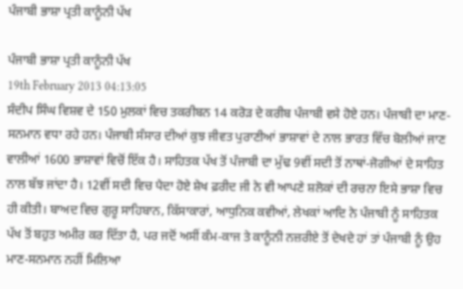ਪੰਜਾਬੀ ਭਾਸ਼ਾ ਪ੍ਰਤੀ ਕਾਨੂੰਨੀ ਪੱਖ

ਪੰਜਾਬੀ ਭਾਸ਼ਾ ਪ੍ਰਤੀ ਕਾਨੂੰਨੀ ਪੱਖ
19th February 2013 04:13:05
ਸੰਦੀਪ ਸਿੰਘ ਵਿਸ਼ਵ ਦੇ 150 ਮੁਲਕਾਂ ਵਿਚ ਤਕਰੀਬਨ 14 ਕਰੋੜ ਦੇ ਕਰੀਬ ਪੰਜਾਬੀ ਵਸੇ ਹੋਏ ਹਨ। ਪੰਜਾਬੀ ਦਾ ਮਾਣ-ਸਨਮਾਨ ਵਧਾ ਰਹੇ ਹਨ। ਪੰਜਾਬੀ ਸੰਸਾਰ ਦੀਆਂ ਕੁਝ ਜੀਵਤ ਪੁਰਾਣੀਆਂ ਭਾਸ਼ਾਵਾਂ ਦੇ ਨਾਲ ਭਾਰਤ ਵਿੱਚ ਬੋਲੀਆਂ ਜਾਣ ਵਾਲੀਆਂ 1600 ਭਾਸ਼ਾਵਾਂ ਵਿਚੋਂ ਇੱਕ ਹੈ। ਸਾਹਿਤਕ ਪੱਖ ਤੋਂ ਪੰਜਾਬੀ ਦਾ ਮੁੱਢ 9ਵੀਂ ਸਦੀ ਤੋਂ ਨਾਥਾਂ-ਜੋਗੀਆਂ ਦੇ ਸਾਹਿਤ ਨਾਲ ਬੱਝ ਜਾਂਦਾ ਹੈ। 12ਵੀਂ ਸਦੀ ਵਿਚ ਪੈਦਾ ਹੋਏ ਸ਼ੇਖ ਫ਼ਰੀਦ ਜੀ ਨੇ ਵੀ ਆਪਣੇ ਸ਼ਲੋਕਾਂ ਦੀ ਰਚਨਾ ਇਸੇ ਭਾਸ਼ਾ ਵਿਚ ਹੀ ਕੀਤੀ। ਬਾਅਦ ਵਿਚ ਗੁਰੂ ਸਾਹਿਬਾਨ, ਕਿੱਸਾਕਾਰਾਂ, ਆਧੁਨਿਕ ਕਵੀਆਂ, ਲੇਖਕਾਂ ਆਦਿ ਨੇ ਪੰਜਾਬੀ ਨੂੰ ਸਾਹਿਤਕ ਪੱਖ ਤੋਂ ਬਹੁਤ ਅਮੀਰ ਕਰ ਦਿੱਤਾ ਹੈ, ਪਰ ਜਦੋਂ ਅਸੀਂ ਕੰਮ-ਕਾਜ ਤੇ ਕਾਨੂੰਨੀ ਨਜ਼ਰੀਏ ਤੋਂ ਦੇਖਦੇ ਹਾਂ ਤਾਂ ਪੰਜਾਬੀ ਨੂੰ ਉਹ ਮਾਣ-ਸਨਮਾਨ ਨਹੀਂ ਮਿਲਿਆ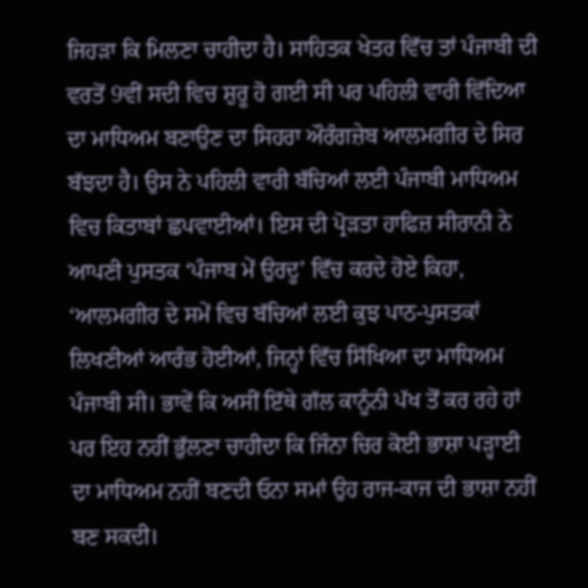ਜਿਹੜਾ ਕਿ ਮਿਲਣਾ ਚਾਹੀਦਾ ਹੈ। ਸਾਹਿਤਕ ਖੇਤਰ ਵਿੱਚ ਤਾਂ ਪੰਜਾਬੀ ਦੀ ਵਰਤੋਂ 9ਵੀਂ ਸਦੀ ਵਿਚ ਸ਼ੁਰੂ ਹੋ ਗਈ ਸੀ ਪਰ ਪਹਿਲੀ ਵਾਰੀ ਵਿੱਦਿਆ ਦਾ ਮਾਧਿਅਮ ਬਣਾਉਣ ਦਾ ਸਿਹਰਾ ਔਰੰਗਜ਼ੇਬ ਆਲਮਗੀਰ ਦੇ ਸਿਰ ਬੱਝਦਾ ਹੈ। ਉਸ ਨੇ ਪਹਿਲੀ ਵਾਰੀ ਬੱਚਿਆਂ ਲਈ ਪੰਜਾਬੀ ਮਾਧਿਅਮ ਵਿਚ ਕਿਤਾਬਾਂ ਛਪਵਾਈਆਂ। ਇਸ ਦੀ ਪ੍ਰੋੜਤਾ ਹਾਫਿਜ਼ ਸੀਰਾਨੀ ਨੇ ਆਪਣੀ ਪੁਸਤਕ ‘ਪੰਜਾਬ ਮੇਂ ਉਰਦੂ’ ਵਿੱਚ ਕਰਦੇ ਹੋਏ ਕਿਹਾ, ‘ਆਲਮਗੀਰ ਦੇ ਸਮੇਂ ਵਿਚ ਬੱਚਿਆਂ ਲਈ ਕੁਝ ਪਾਠ-ਪੁਸਤਕਾਂ ਲਿਖਣੀਆਂ ਆਰੰਭ ਹੋਈਆਂ, ਜਿਨ੍ਹਾਂ ਵਿੱਚ ਸਿੱਖਿਆ ਦਾ ਮਾਧਿਅਮ ਪੰਜਾਬੀ ਸੀ। ਭਾਵੇਂ ਕਿ ਅਸੀਂ ਇੱਥੇ ਗੱਲ ਕਾਨੂੰਨੀ ਪੱਖ ਤੋਂ ਕਰ ਰਹੇ ਹਾਂ ਪਰ ਇਹ ਨਹੀਂ ਭੁੱਲਣਾ ਚਾਹੀਦਾ ਕਿ ਜਿੰਨਾ ਚਿਰ ਕੋਈ ਭਾਸ਼ਾ ਪੜ੍ਹਾਈ ਦਾ ਮਾਧਿਅਮ ਨਹੀਂ ਬਣਦੀ ਓਨਾ ਸਮਾਂ ਉਹ ਰਾਜ-ਕਾਜ ਦੀ ਭਾਸ਼ਾ ਨਹੀਂ ਬਣ ਸਕਦੀ।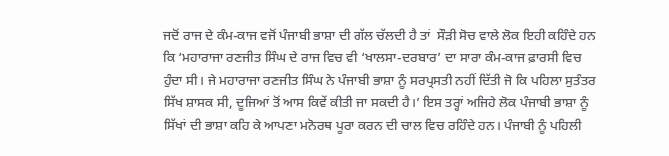ਜਦੋਂ ਰਾਜ ਦੇ ਕੰਮ-ਕਾਜ ਵਜੋਂ ਪੰਜਾਬੀ ਭਾਸ਼ਾ ਦੀ ਗੱਲ ਚੱਲਦੀ ਹੈ ਤਾਂ  ਸੌੜੀ ਸੋਚ ਵਾਲੇ ਲੋਕ ਇਹੀ ਕਹਿੰਦੇ ਹਨ ਕਿ ‘ਮਹਾਰਾਜਾ ਰਣਜੀਤ ਸਿੰਘ ਦੇ ਰਾਜ ਵਿਚ ਵੀ ‘ਖਾਲਸਾ-ਦਰਬਾਰ’ ਦਾ ਸਾਰਾ ਕੰਮ-ਕਾਜ ਫ਼ਾਰਸੀ ਵਿਚ ਹੁੰਦਾ ਸੀ। ਜੇ ਮਹਾਰਾਜਾ ਰਣਜੀਤ ਸਿੰਘ ਨੇ ਪੰਜਾਬੀ ਭਾਸ਼ਾ ਨੂੰ ਸਰਪ੍ਰਸਤੀ ਨਹੀਂ ਦਿੱਤੀ ਜੋ ਕਿ ਪਹਿਲਾ ਸੁਤੰਤਰ ਸਿੱਖ ਸ਼ਾਸਕ ਸੀ, ਦੂਜਿਆਂ ਤੋਂ ਆਸ ਕਿਵੇਂ ਕੀਤੀ ਜਾ ਸਕਦੀ ਹੈ।’ ਇਸ ਤਰ੍ਹਾਂ ਅਜਿਹੇ ਲੋਕ ਪੰਜਾਬੀ ਭਾਸ਼ਾ ਨੂੰ ਸਿੱਖਾਂ ਦੀ ਭਾਸ਼ਾ ਕਹਿ ਕੇ ਆਪਣਾ ਮਨੋਰਥ ਪੂਰਾ ਕਰਨ ਦੀ ਚਾਲ ਵਿਚ ਰਹਿੰਦੇ ਹਨ। ਪੰਜਾਬੀ ਨੂੰ ਪਹਿਲੀ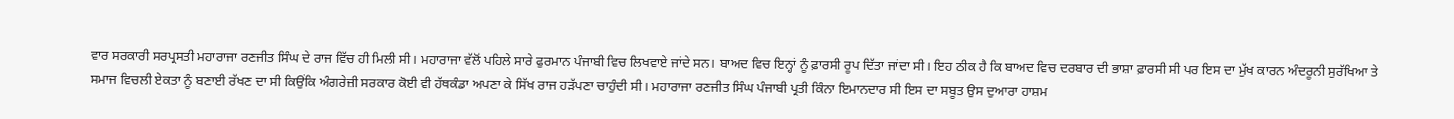ਵਾਰ ਸਰਕਾਰੀ ਸਰਪ੍ਰਸਤੀ ਮਹਾਰਾਜਾ ਰਣਜੀਤ ਸਿੰਘ ਦੇ ਰਾਜ ਵਿੱਚ ਹੀ ਮਿਲੀ ਸੀ। ਮਹਾਰਾਜਾ ਵੱਲੋਂ ਪਹਿਲੇ ਸਾਰੇ ਫੁਰਮਾਨ ਪੰਜਾਬੀ ਵਿਚ ਲਿਖਵਾਏ ਜਾਂਦੇ ਸਨ। ਬਾਅਦ ਵਿਚ ਇਨ੍ਹਾਂ ਨੂੰ ਫ਼ਾਰਸੀ ਰੂਪ ਦਿੱਤਾ ਜਾਂਦਾ ਸੀ। ਇਹ ਠੀਕ ਹੈ ਕਿ ਬਾਅਦ ਵਿਚ ਦਰਬਾਰ ਦੀ ਭਾਸ਼ਾ ਫ਼ਾਰਸੀ ਸੀ ਪਰ ਇਸ ਦਾ ਮੁੱਖ ਕਾਰਨ ਅੰਦਰੂਨੀ ਸੁਰੱਖਿਆ ਤੇ ਸਮਾਜ ਵਿਚਲੀ ਏਕਤਾ ਨੂੰ ਬਣਾਈ ਰੱਖਣ ਦਾ ਸੀ ਕਿਉਂਕਿ ਅੰਗਰੇਜ਼ੀ ਸਰਕਾਰ ਕੋਈ ਵੀ ਹੱਥਕੰਡਾ ਅਪਣਾ ਕੇ ਸਿੱਖ ਰਾਜ ਹੜੱਪਣਾ ਚਾਹੁੰਦੀ ਸੀ। ਮਹਾਰਾਜਾ ਰਣਜੀਤ ਸਿੰਘ ਪੰਜਾਬੀ ਪ੍ਰਤੀ ਕਿੰਨਾ ਇਮਾਨਦਾਰ ਸੀ ਇਸ ਦਾ ਸਬੂਤ ਉਸ ਦੁਆਰਾ ਹਾਸ਼ਮ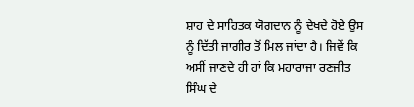ਸ਼ਾਹ ਦੇ ਸਾਹਿਤਕ ਯੋਗਦਾਨ ਨੂੰ ਦੇਖਦੇ ਹੋਏ ਉਸ ਨੂੰ ਦਿੱਤੀ ਜਾਗੀਰ ਤੋਂ ਮਿਲ ਜਾਂਦਾ ਹੈ। ਜਿਵੇਂ ਕਿ ਅਸੀਂ ਜਾਣਦੇ ਹੀ ਹਾਂ ਕਿ ਮਹਾਰਾਜਾ ਰਣਜੀਤ ਸਿੰਘ ਦੇ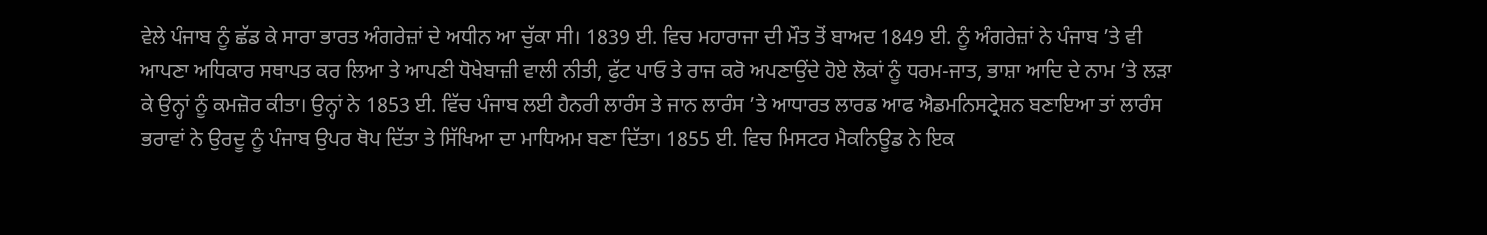ਵੇਲੇ ਪੰਜਾਬ ਨੂੰ ਛੱਡ ਕੇ ਸਾਰਾ ਭਾਰਤ ਅੰਗਰੇਜ਼ਾਂ ਦੇ ਅਧੀਨ ਆ ਚੁੱਕਾ ਸੀ। 1839 ਈ. ਵਿਚ ਮਹਾਰਾਜਾ ਦੀ ਮੌਤ ਤੋਂ ਬਾਅਦ 1849 ਈ. ਨੂੰ ਅੰਗਰੇਜ਼ਾਂ ਨੇ ਪੰਜਾਬ ’ਤੇ ਵੀ ਆਪਣਾ ਅਧਿਕਾਰ ਸਥਾਪਤ ਕਰ ਲਿਆ ਤੇ ਆਪਣੀ ਧੋਖੇਬਾਜ਼ੀ ਵਾਲੀ ਨੀਤੀ, ਫੁੱਟ ਪਾਓ ਤੇ ਰਾਜ ਕਰੋ ਅਪਣਾਉਂਦੇ ਹੋਏ ਲੋਕਾਂ ਨੂੰ ਧਰਮ-ਜਾਤ, ਭਾਸ਼ਾ ਆਦਿ ਦੇ ਨਾਮ ’ਤੇ ਲੜਾ ਕੇ ਉਨ੍ਹਾਂ ਨੂੰ ਕਮਜ਼ੋਰ ਕੀਤਾ। ਉਨ੍ਹਾਂ ਨੇ 1853 ਈ. ਵਿੱਚ ਪੰਜਾਬ ਲਈ ਹੈਨਰੀ ਲਾਰੰਸ ਤੇ ਜਾਨ ਲਾਰੰਸ ’ਤੇ ਆਧਾਰਤ ਲਾਰਡ ਆਫ ਐਡਮਨਿਸਟ੍ਰੇਸ਼ਨ ਬਣਾਇਆ ਤਾਂ ਲਾਰੰਸ ਭਰਾਵਾਂ ਨੇ ਉਰਦੂ ਨੂੰ ਪੰਜਾਬ ਉਪਰ ਥੋਪ ਦਿੱਤਾ ਤੇ ਸਿੱਖਿਆ ਦਾ ਮਾਧਿਅਮ ਬਣਾ ਦਿੱਤਾ। 1855 ਈ. ਵਿਚ ਮਿਸਟਰ ਮੈਕਨਿਊਡ ਨੇ ਇਕ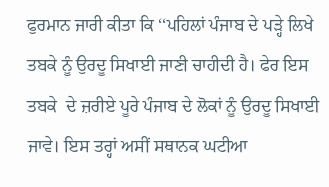ਫੁਰਮਾਨ ਜਾਰੀ ਕੀਤਾ ਕਿ ‘‘ਪਹਿਲਾਂ ਪੰਜਾਬ ਦੇ ਪੜ੍ਹੇ ਲਿਖੇ ਤਬਕੇ ਨੂੰ ਉਰਦੂ ਸਿਖਾਈ ਜਾਣੀ ਚਾਹੀਦੀ ਹੈ। ਫੇਰ ਇਸ ਤਬਕੇ  ਦੇ ਜ਼ਰੀਏ ਪੂਰੇ ਪੰਜਾਬ ਦੇ ਲੋਕਾਂ ਨੂੰ ਉਰਦੂ ਸਿਖਾਈ ਜਾਵੇ। ਇਸ ਤਰ੍ਹਾਂ ਅਸੀਂ ਸਥਾਨਕ ਘਟੀਆ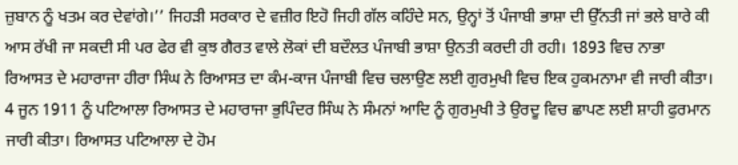ਜ਼ੁਬਾਨ ਨੂੰ ਖਤਮ ਕਰ ਦੇਵਾਂਗੇ।’’ ਜਿਹੜੀ ਸਰਕਾਰ ਦੇ ਵਜ਼ੀਰ ਇਹੋ ਜਿਹੀ ਗੱਲ ਕਹਿੰਦੇ ਸਨ, ਉਨ੍ਹਾਂ ਤੋਂ ਪੰਜਾਬੀ ਭਾਸ਼ਾ ਦੀ ਉੱਨਤੀ ਜਾਂ ਭਲੇ ਬਾਰੇ ਕੀ ਆਸ ਰੱਖੀ ਜਾ ਸਕਦੀ ਸੀ ਪਰ ਫੇਰ ਵੀ ਕੁਝ ਗੈਰਤ ਵਾਲੇ ਲੋਕਾਂ ਦੀ ਬਦੌਲਤ ਪੰਜਾਬੀ ਭਾਸ਼ਾ ਉਨਤੀ ਕਰਦੀ ਹੀ ਰਹੀ। 1893 ਵਿਚ ਨਾਭਾ ਰਿਆਸਤ ਦੇ ਮਹਾਰਾਜਾ ਹੀਰਾ ਸਿੰਘ ਨੇ ਰਿਆਸਤ ਦਾ ਕੰਮ-ਕਾਜ ਪੰਜਾਬੀ ਵਿਚ ਚਲਾਉਣ ਲਈ ਗੁਰਮੁਖੀ ਵਿਚ ਇਕ ਹੁਕਮਨਾਮਾ ਵੀ ਜਾਰੀ ਕੀਤਾ। 4 ਜੂਨ 1911 ਨੂੰ ਪਟਿਆਲਾ ਰਿਆਸਤ ਦੇ ਮਹਾਰਾਜਾ ਭੁਪਿੰਦਰ ਸਿੰਘ ਨੇ ਸੰਮਨਾਂ ਆਦਿ ਨੂੰ ਗੁਰਮੁਖੀ ਤੇ ਉਰਦੂ ਵਿਚ ਛਾਪਣ ਲਈ ਸ਼ਾਹੀ ਫੁਰਮਾਨ ਜਾਰੀ ਕੀਤਾ। ਰਿਆਸਤ ਪਟਿਆਲਾ ਦੇ ਹੋਮ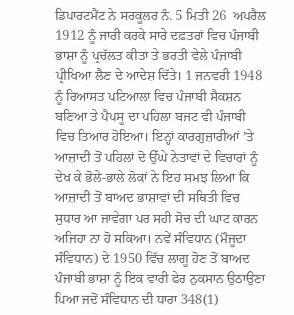ਡਿਪਾਰਟਮੈਂਟ ਨੇ ਸਰਕੂਲਰ ਨੰ. 5 ਮਿਤੀ 26  ਅਪਰੈਲ 1912 ਨੂੰ ਜਾਰੀ ਕਰਕੇ ਸਾਰੇ ਦਫ਼ਤਰਾਂ ਵਿਚ ਪੰਜਾਬੀ ਭਾਸ਼ਾ ਨੂੰ ਪ੍ਰਚੱਲਤ ਕੀਤਾ ਤੇ ਭਰਤੀ ਵੇਲੇ ਪੰਜਾਬੀ ਪ੍ਰੀਖਿਆ ਲੈਣ ਦੇ ਆਦੇਸ਼ ਦਿੱਤੇ। 1 ਜਨਵਰੀ 1948 ਨੂੰ ਰਿਆਸਤ ਪਟਿਆਲਾ ਵਿਚ ਪੰਜਾਬੀ ਸੈਕਸ਼ਨ ਬਣਿਆ ਤੇ ਪੈਪਸੂ ਦਾ ਪਹਿਲਾ ਬਜਟ ਵੀ ਪੰਜਾਬੀ ਵਿਚ ਤਿਆਰ ਹੋਇਆ। ਇਨ੍ਹਾਂ ਕਾਰਗੁਜ਼ਾਰੀਆਂ ’ਤੇ ਆਜ਼ਾਦੀ ਤੋਂ ਪਹਿਲਾਂ ਦੋ ਉੱਘੇ ਨੇਤਾਵਾਂ ਦੇ ਵਿਚਾਰਾਂ ਨੂੰ ਦੇਖ ਕੇ ਭੋਲੇ-ਭਾਲੇ ਲੋਕਾਂ ਨੇ ਇਹ ਸਮਝ ਲਿਆ ਕਿ ਆਜ਼ਾਦੀ ਤੋਂ ਬਾਅਦ ਭਾਸ਼ਾਵਾਂ ਦੀ ਸਥਿਤੀ ਵਿਚ ਸੁਧਾਰ ਆ ਜਾਵੇਗਾ ਪਰ ਸਹੀ ਸੋਚ ਦੀ ਘਾਟ ਕਾਰਨ ਅਜਿਹਾ ਨਾ ਹੋ ਸਕਿਆ। ਨਵੇਂ ਸੰਵਿਧਾਨ (ਮੌਜੂਦਾ ਸੰਵਿਧਾਨ) ਦੇ 1950 ਵਿੱਚ ਲਾਗੂ ਹੋਣ ਤੋਂ ਬਾਅਦ ਪੰਜਾਬੀ ਭਾਸ਼ਾ ਨੂੰ ਇਕ ਵਾਰੀ ਫੇਰ ਨੁਕਸਾਨ ਉਠਾਉਣਾ ਪਿਆ ਜਦੋਂ ਸੰਵਿਧਾਨ ਦੀ ਧਾਰਾ 348(1)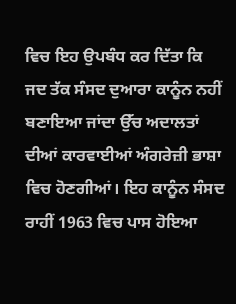ਵਿਚ ਇਹ ਉਪਬੰਧ ਕਰ ਦਿੱਤਾ ਕਿ ਜਦ ਤੱਕ ਸੰਸਦ ਦੁਆਰਾ ਕਾਨੂੰਨ ਨਹੀਂ ਬਣਾਇਆ ਜਾਂਦਾ ਉੱਚ ਅਦਾਲਤਾਂ ਦੀਆਂ ਕਾਰਵਾਈਆਂ ਅੰਗਰੇਜ਼ੀ ਭਾਸ਼ਾ ਵਿਚ ਹੋਣਗੀਆਂ। ਇਹ ਕਾਨੂੰਨ ਸੰਸਦ ਰਾਹੀਂ 1963 ਵਿਚ ਪਾਸ ਹੋਇਆ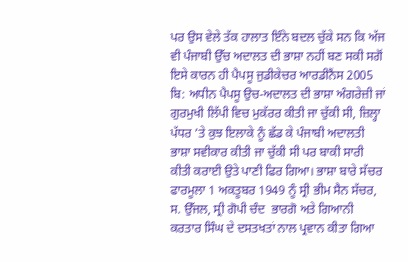ਪਰ ਉਸ ਵੇਲੇ ਤੱਕ ਹਾਲਾਤ ਇੰਨੇ ਬਦਲ ਚੁੱਕੇ ਸਨ ਕਿ ਅੱਜ ਵੀ ਪੰਜਾਬੀ ਉੱਚ ਅਦਾਲਤ ਦੀ ਭਾਸ਼ਾ ਨਹੀਂ ਬਣ ਸਕੀ ਸਗੋਂ ਇਸੇ ਕਾਰਨ ਹੀ ਪੈਪਸੂ ਜੁਡੀਕੇਚਰ ਆਰਡੀਨੈਂਸ 2005 ਬਿ: ਅਧੀਨ ਪੈਪਸੂ ਉਚ-ਅਦਾਲਤ ਦੀ ਭਾਸ਼ਾ ਅੰਗਰੇਜ਼ੀ ਜਾਂ ਗੁਰਮੁਖੀ ਲਿੱਪੀ ਵਿਚ ਮੁਕੱਰਰ ਕੀਤੀ ਜਾ ਚੁੱਕੀ ਸੀ, ਜ਼ਿਲ੍ਹਾ ਪੱਧਰ ’ਤੇ ਕੁਝ ਇਲਾਕੇ ਨੂੰ ਛੱਡ ਕੇ ਪੰਜਾਬੀ ਅਦਾਲਤੀ ਭਾਸ਼ਾ ਸਵੀਕਾਰ ਕੀਤੀ ਜਾ ਚੁੱਕੀ ਸੀ ਪਰ ਬਾਕੀ ਸਾਰੀ ਕੀਤੀ ਕਰਾਈ ਉਤੇ ਪਾਣੀ ਫਿਰ ਗਿਆ। ਭਾਸ਼ਾ ਬਾਰੇ ਸੱਚਰ ਫਾਰਮੂਲਾ 1 ਅਕਤੂਬਰ 1949 ਨੂੰ ਸ੍ਰੀ ਭੀਮ ਸੈਨ ਸੱਚਰ, ਸ. ਉੱਜਲ, ਸ੍ਰੀ ਗੋਪੀ ਚੰਦ  ਭਾਰਗੋ ਅਤੇ ਗਿਆਨੀ ਕਰਤਾਰ ਸਿੰਘ ਦੇ ਦਸਤਖਤਾਂ ਨਾਲ ਪ੍ਰਵਾਨ ਕੀਤਾ ਗਿਆ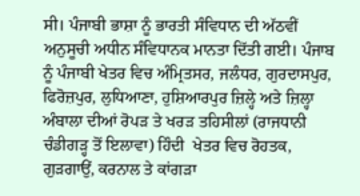ਸੀ। ਪੰਜਾਬੀ ਭਾਸ਼ਾ ਨੂੰ ਭਾਰਤੀ ਸੰਵਿਧਾਨ ਦੀ ਅੱਠਵੀਂ ਅਨੁਸੂਚੀ ਅਧੀਨ ਸੰਵਿਧਾਨਕ ਮਾਨਤਾ ਦਿੱਤੀ ਗਈ। ਪੰਜਾਬ ਨੂੰ ਪੰਜਾਬੀ ਖੇਤਰ ਵਿਚ ਅੰਮ੍ਰਿਤਸਰ, ਜਲੰਧਰ, ਗੁਰਦਾਸਪੁਰ, ਫਿਰੋਜ਼ਪੁਰ, ਲੁਧਿਆਣਾ, ਹੁਸ਼ਿਆਰਪੁਰ ਜ਼ਿਲ੍ਹੇ ਅਤੇ ਜ਼ਿਲ੍ਹਾ ਅੰਬਾਲਾ ਦੀਆਂ ਰੋਪੜ ਤੇ ਖਰੜ ਤਹਿਸੀਲਾਂ (ਰਾਜਧਾਨੀ ਚੰਡੀਗੜ੍ਹ ਤੋਂ ਇਲਾਵਾ) ਹਿੰਦੀ  ਖੇਤਰ ਵਿਚ ਰੋਹਤਕ, ਗੁੜਗਾਉਂ, ਕਰਨਾਲ ਤੇ ਕਾਂਗੜਾ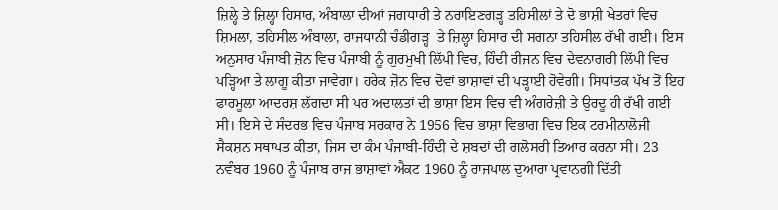ਜ਼ਿਲ੍ਹੇ ਤੇ ਜ਼ਿਲ੍ਹਾ ਹਿਸਾਰ, ਅੰਬਾਲਾ ਦੀਆਂ ਜਗਧਾਰੀ ਤੇ ਨਰਾਇਣਗੜ੍ਹ ਤਹਿਸੀਲਾਂ ਤੇ ਦੋ ਭਾਸ਼ੀ ਖੇਤਰਾਂ ਵਿਚ ਸ਼ਿਮਲਾ, ਤਹਿਸੀਲ ਅੰਬਾਲਾ, ਰਾਜਧਾਨੀ ਚੰਡੀਗੜ੍ਹ  ਤੇ ਜ਼ਿਲ੍ਹਾ ਹਿਸਾਰ ਦੀ ਸਗਨਾ ਤਹਿਸੀਲ ਰੱਖੀ ਗਈ। ਇਸ ਅਨੁਸਾਰ ਪੰਜਾਬੀ ਜ਼ੋਨ ਵਿਚ ਪੰਜਾਬੀ ਨੂੰ ਗੁਰਮੁਖੀ ਲਿੱਪੀ ਵਿਚ, ਹਿੰਦੀ ਰੀਜਨ ਵਿਚ ਦੇਵਨਾਗਰੀ ਲਿੱਪੀ ਵਿਚ ਪੜ੍ਹਿਆ ਤੇ ਲਾਗੂ ਕੀਤਾ ਜਾਵੇਗਾ। ਹਰੇਕ ਜ਼ੋਨ ਵਿਚ ਦੋਵਾਂ ਭਾਸ਼ਾਵਾਂ ਦੀ ਪੜ੍ਹਾਈ ਹੋਵੇਗੀ। ਸਿਧਾਂਤਕ ਪੱਖ ਤੋਂ ਇਹ ਫਾਰਮੂਲਾ ਆਦਰਸ਼ ਲੱਗਦਾ ਸੀ ਪਰ ਅਦਾਲਤਾਂ ਦੀ ਭਾਸ਼ਾ ਇਸ ਵਿਚ ਵੀ ਅੰਗਰੇਜ਼ੀ ਤੇ ਉਰਦੂ ਹੀ ਰੱਖੀ ਗਈ ਸੀ। ਇਸੇ ਦੇ ਸੰਦਰਭ ਵਿਚ ਪੰਜਾਬ ਸਰਕਾਰ ਨੇ 1956 ਵਿਚ ਭਾਸ਼ਾ ਵਿਭਾਗ ਵਿਚ ਇਕ ਟਰਮੀਨਾਲੋਜੀ ਸੈਕਸ਼ਨ ਸਥਾਪਤ ਕੀਤਾ, ਜਿਸ ਦਾ ਕੰਮ ਪੰਜਾਬੀ-ਹਿੰਦੀ ਦੇ ਸ਼ਬਦਾਂ ਦੀ ਗਲੋਸਰੀ ਤਿਆਰ ਕਰਨਾ ਸੀ। 23 ਨਵੰਬਰ 1960 ਨੂੰ ਪੰਜਾਬ ਰਾਜ ਭਾਸ਼ਾਵਾਂ ਐਕਟ 1960 ਨੂੰ ਰਾਜਪਾਲ ਦੁਆਰਾ ਪ੍ਰਵਾਨਗੀ ਦਿੱਤੀ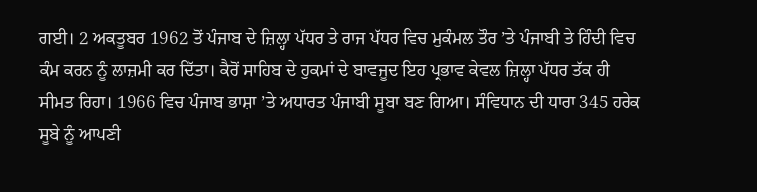ਗਈ। 2 ਅਕਤੂਬਰ 1962 ਤੋਂ ਪੰਜਾਬ ਦੇ ਜ਼ਿਲ੍ਹਾ ਪੱਧਰ ਤੇ ਰਾਜ ਪੱਧਰ ਵਿਚ ਮੁਕੰਮਲ ਤੌਰ ’ਤੇ ਪੰਜਾਬੀ ਤੇ ਹਿੰਦੀ ਵਿਚ ਕੰਮ ਕਰਨ ਨੂੰ ਲਾਜ਼ਮੀ ਕਰ ਦਿੱਤਾ। ਕੈਰੋਂ ਸਾਹਿਬ ਦੇ ਹੁਕਮਾਂ ਦੇ ਬਾਵਜੂਦ ਇਹ ਪ੍ਰਭਾਵ ਕੇਵਲ ਜ਼ਿਲ੍ਹਾ ਪੱਧਰ ਤੱਕ ਹੀ ਸੀਮਤ ਰਿਹਾ। 1966 ਵਿਚ ਪੰਜਾਬ ਭਾਸ਼ਾ ’ਤੇ ਅਧਾਰਤ ਪੰਜਾਬੀ ਸੂਬਾ ਬਣ ਗਿਆ। ਸੰਵਿਧਾਨ ਦੀ ਧਾਰਾ 345 ਹਰੇਕ ਸੂਬੇ ਨੂੰ ਆਪਣੀ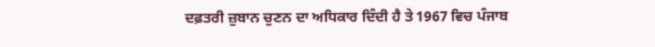ਦਫ਼ਤਰੀ ਜ਼ੁਬਾਨ ਚੁਣਨ ਦਾ ਅਧਿਕਾਰ ਦਿੰਦੀ ਹੈ ਤੇ 1967 ਵਿਚ ਪੰਜਾਬ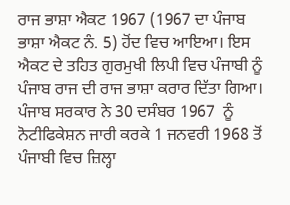ਰਾਜ ਭਾਸ਼ਾ ਐਕਟ 1967 (1967 ਦਾ ਪੰਜਾਬ ਭਾਸ਼ਾ ਐਕਟ ਨੰ. 5) ਹੋਂਦ ਵਿਚ ਆਇਆ। ਇਸ ਐਕਟ ਦੇ ਤਹਿਤ ਗੁਰਮੁਖੀ ਲਿਪੀ ਵਿਚ ਪੰਜਾਬੀ ਨੂੰ ਪੰਜਾਬ ਰਾਜ ਦੀ ਰਾਜ ਭਾਸ਼ਾ ਕਰਾਰ ਦਿੱਤਾ ਗਿਆ। ਪੰਜਾਬ ਸਰਕਾਰ ਨੇ 30 ਦਸੰਬਰ 1967  ਨੂੰ ਨੋਟੀਫਿਕੇਸ਼ਨ ਜਾਰੀ ਕਰਕੇ 1 ਜਨਵਰੀ 1968 ਤੋਂ ਪੰਜਾਬੀ ਵਿਚ ਜ਼ਿਲ੍ਹਾ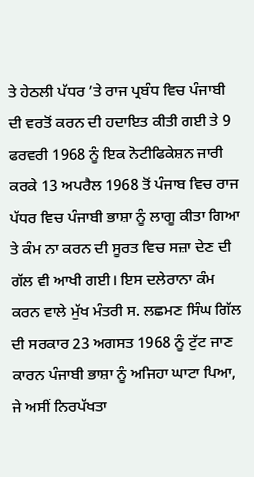ਤੇ ਹੇਠਲੀ ਪੱਧਰ ’ਤੇ ਰਾਜ ਪ੍ਰਬੰਧ ਵਿਚ ਪੰਜਾਬੀ ਦੀ ਵਰਤੋਂ ਕਰਨ ਦੀ ਹਦਾਇਤ ਕੀਤੀ ਗਈ ਤੇ 9 ਫਰਵਰੀ 1968 ਨੂੰ ਇਕ ਨੋਟੀਫਿਕੇਸ਼ਨ ਜਾਰੀ ਕਰਕੇ 13 ਅਪਰੈਲ 1968 ਤੋਂ ਪੰਜਾਬ ਵਿਚ ਰਾਜ ਪੱਧਰ ਵਿਚ ਪੰਜਾਬੀ ਭਾਸ਼ਾ ਨੂੰ ਲਾਗੂ ਕੀਤਾ ਗਿਆ ਤੇ ਕੰਮ ਨਾ ਕਰਨ ਦੀ ਸੂਰਤ ਵਿਚ ਸਜ਼ਾ ਦੇਣ ਦੀ ਗੱਲ ਵੀ ਆਖੀ ਗਈ। ਇਸ ਦਲੇਰਾਨਾ ਕੰਮ ਕਰਨ ਵਾਲੇ ਮੁੱਖ ਮੰਤਰੀ ਸ. ਲਛਮਣ ਸਿੰਘ ਗਿੱਲ ਦੀ ਸਰਕਾਰ 23 ਅਗਸਤ 1968 ਨੂੰ ਟੁੱਟ ਜਾਣ ਕਾਰਨ ਪੰਜਾਬੀ ਭਾਸ਼ਾ ਨੂੰ ਅਜਿਹਾ ਘਾਟਾ ਪਿਆ, ਜੇ ਅਸੀਂ ਨਿਰਪੱਖਤਾ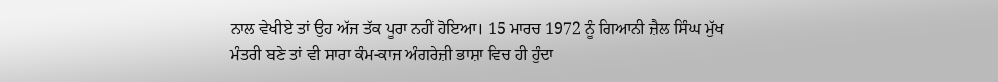ਨਾਲ ਵੇਖੀਏ ਤਾਂ ਉਹ ਅੱਜ ਤੱਕ ਪੂਰਾ ਨਹੀਂ ਹੋਇਆ। 15 ਮਾਰਚ 1972 ਨੂੰ ਗਿਆਨੀ ਜ਼ੈਲ ਸਿੰਘ ਮੁੱਖ ਮੰਤਰੀ ਬਣੇ ਤਾਂ ਵੀ ਸਾਰਾ ਕੰਮ-ਕਾਜ ਅੰਗਰੇਜ਼ੀ ਭਾਸ਼ਾ ਵਿਚ ਹੀ ਹੁੰਦਾ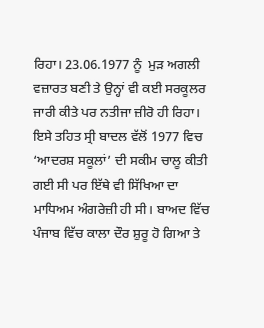ਰਿਹਾ। 23.06.1977 ਨੂੰ  ਮੁੜ ਅਗਲੀ ਵਜ਼ਾਰਤ ਬਣੀ ਤੇ ਉਨ੍ਹਾਂ ਵੀ ਕਈ ਸਰਕੂਲਰ ਜਾਰੀ ਕੀਤੇ ਪਰ ਨਤੀਜਾ ਜ਼ੀਰੋ ਹੀ ਰਿਹਾ। ਇਸੇ ਤਹਿਤ ਸ੍ਰੀ ਬਾਦਲ ਵੱਲੋਂ 1977 ਵਿਚ ‘ਆਦਰਸ਼ ਸਕੂਲਾਂ’ ਦੀ ਸਕੀਮ ਚਾਲੂ ਕੀਤੀ ਗਈ ਸੀ ਪਰ ਇੱਥੇ ਵੀ ਸਿੱਖਿਆ ਦਾ ਮਾਧਿਅਮ ਅੰਗਰੇਜ਼ੀ ਹੀ ਸੀ। ਬਾਅਦ ਵਿੱਚ ਪੰਜਾਬ ਵਿੱਚ ਕਾਲਾ ਦੌਰ ਸ਼ੁਰੂ ਹੋ ਗਿਆ ਤੇ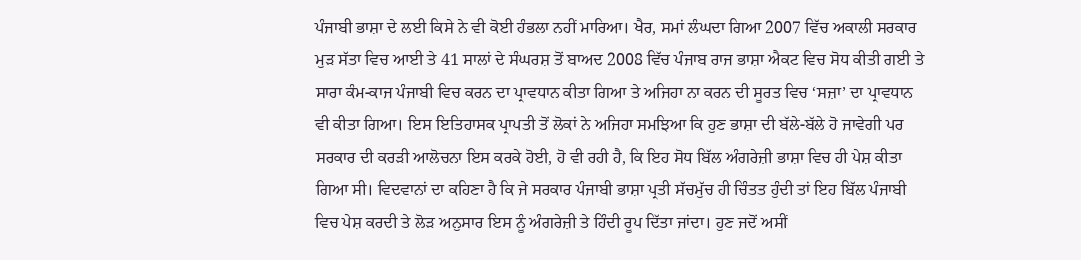ਪੰਜਾਬੀ ਭਾਸ਼ਾ ਦੇ ਲਈ ਕਿਸੇ ਨੇ ਵੀ ਕੋਈ ਹੰਭਲਾ ਨਹੀਂ ਮਾਰਿਆ। ਖੈਰ, ਸਮਾਂ ਲੰਘਦਾ ਗਿਆ 2007 ਵਿੱਚ ਅਕਾਲੀ ਸਰਕਾਰ ਮੁੜ ਸੱਤਾ ਵਿਚ ਆਈ ਤੇ 41 ਸਾਲਾਂ ਦੇ ਸੰਘਰਸ਼ ਤੋਂ ਬਾਅਦ 2008 ਵਿੱਚ ਪੰਜਾਬ ਰਾਜ ਭਾਸ਼ਾ ਐਕਟ ਵਿਚ ਸੋਧ ਕੀਤੀ ਗਈ ਤੇ ਸਾਰਾ ਕੰਮ-ਕਾਜ ਪੰਜਾਬੀ ਵਿਚ ਕਰਨ ਦਾ ਪ੍ਰਾਵਧਾਨ ਕੀਤਾ ਗਿਆ ਤੇ ਅਜਿਹਾ ਨਾ ਕਰਨ ਦੀ ਸੂਰਤ ਵਿਚ ‘ਸਜ਼ਾ’ ਦਾ ਪ੍ਰਾਵਧਾਨ ਵੀ ਕੀਤਾ ਗਿਆ। ਇਸ ਇਤਿਹਾਸਕ ਪ੍ਰਾਪਤੀ ਤੋਂ ਲੋਕਾਂ ਨੇ ਅਜਿਹਾ ਸਮਝਿਆ ਕਿ ਹੁਣ ਭਾਸ਼ਾ ਦੀ ਬੱਲੇ-ਬੱਲੇ ਹੋ ਜਾਵੇਗੀ ਪਰ ਸਰਕਾਰ ਦੀ ਕਰੜੀ ਆਲੋਚਨਾ ਇਸ ਕਰਕੇ ਹੋਈ, ਹੋ ਵੀ ਰਹੀ ਹੈ, ਕਿ ਇਹ ਸੋਧ ਬਿੱਲ ਅੰਗਰੇਜ਼ੀ ਭਾਸ਼ਾ ਵਿਚ ਹੀ ਪੇਸ਼ ਕੀਤਾ ਗਿਆ ਸੀ। ਵਿਦਵਾਨਾਂ ਦਾ ਕਹਿਣਾ ਹੈ ਕਿ ਜੇ ਸਰਕਾਰ ਪੰਜਾਬੀ ਭਾਸ਼ਾ ਪ੍ਰਤੀ ਸੱਚਮੁੱਚ ਹੀ ਚਿੰਤਤ ਹੁੰਦੀ ਤਾਂ ਇਹ ਬਿੱਲ ਪੰਜਾਬੀ ਵਿਚ ਪੇਸ਼ ਕਰਦੀ ਤੇ ਲੋੜ ਅਨੁਸਾਰ ਇਸ ਨੂੰ ਅੰਗਰੇਜ਼ੀ ਤੇ ਹਿੰਦੀ ਰੂਪ ਦਿੱਤਾ ਜਾਂਦਾ। ਹੁਣ ਜਦੋਂ ਅਸੀਂ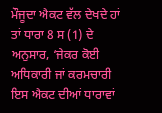ਮੌਜੂਦਾ ਐਕਟ ਵੱਲ ਦੇਖਦੇ ਹਾਂ ਤਾਂ ਧਾਰਾ 8 ਸ (1) ਦੇ ਅਨੁਸਾਰ, ‘ਜੇਕਰ ਕੋਈ ਅਧਿਕਾਰੀ ਜਾਂ ਕਰਮਚਾਰੀ ਇਸ ਐਕਟ ਦੀਆਂ ਧਾਰਾਵਾਂ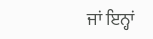ਜਾਂ ਇਨ੍ਹਾਂ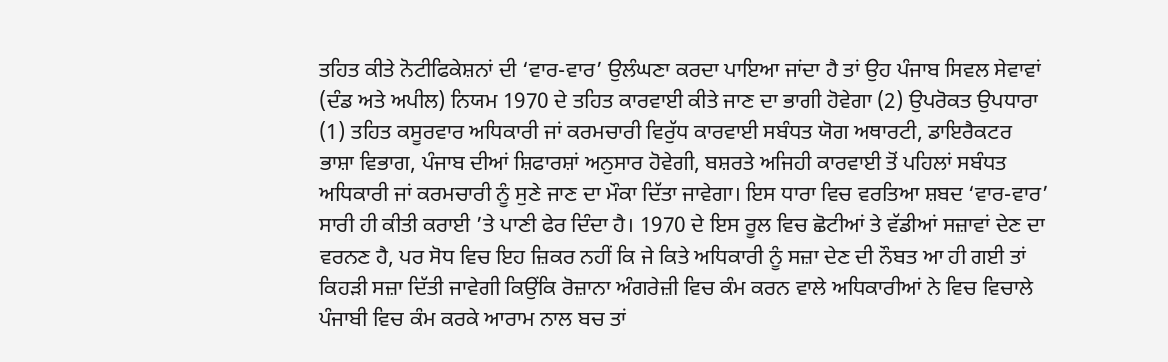ਤਹਿਤ ਕੀਤੇ ਨੋਟੀਫਿਕੇਸ਼ਨਾਂ ਦੀ ‘ਵਾਰ-ਵਾਰ’ ਉਲੰਘਣਾ ਕਰਦਾ ਪਾਇਆ ਜਾਂਦਾ ਹੈ ਤਾਂ ਉਹ ਪੰਜਾਬ ਸਿਵਲ ਸੇਵਾਵਾਂ (ਦੰਡ ਅਤੇ ਅਪੀਲ) ਨਿਯਮ 1970 ਦੇ ਤਹਿਤ ਕਾਰਵਾਈ ਕੀਤੇ ਜਾਣ ਦਾ ਭਾਗੀ ਹੋਵੇਗਾ (2) ਉਪਰੋਕਤ ਉਪਧਾਰਾ (1) ਤਹਿਤ ਕਸੂਰਵਾਰ ਅਧਿਕਾਰੀ ਜਾਂ ਕਰਮਚਾਰੀ ਵਿਰੁੱਧ ਕਾਰਵਾਈ ਸਬੰਧਤ ਯੋਗ ਅਥਾਰਟੀ, ਡਾਇਰੈਕਟਰ ਭਾਸ਼ਾ ਵਿਭਾਗ, ਪੰਜਾਬ ਦੀਆਂ ਸ਼ਿਫਾਰਸ਼ਾਂ ਅਨੁਸਾਰ ਹੋਵੇਗੀ, ਬਸ਼ਰਤੇ ਅਜਿਹੀ ਕਾਰਵਾਈ ਤੋਂ ਪਹਿਲਾਂ ਸਬੰਧਤ ਅਧਿਕਾਰੀ ਜਾਂ ਕਰਮਚਾਰੀ ਨੂੰ ਸੁਣੇ ਜਾਣ ਦਾ ਮੌਕਾ ਦਿੱਤਾ ਜਾਵੇਗਾ। ਇਸ ਧਾਰਾ ਵਿਚ ਵਰਤਿਆ ਸ਼ਬਦ ‘ਵਾਰ-ਵਾਰ’ ਸਾਰੀ ਹੀ ਕੀਤੀ ਕਰਾਈ ’ਤੇ ਪਾਣੀ ਫੇਰ ਦਿੰਦਾ ਹੈ। 1970 ਦੇ ਇਸ ਰੂਲ ਵਿਚ ਛੋਟੀਆਂ ਤੇ ਵੱਡੀਆਂ ਸਜ਼ਾਵਾਂ ਦੇਣ ਦਾ ਵਰਨਣ ਹੈ, ਪਰ ਸੋਧ ਵਿਚ ਇਹ ਜ਼ਿਕਰ ਨਹੀਂ ਕਿ ਜੇ ਕਿਤੇ ਅਧਿਕਾਰੀ ਨੂੰ ਸਜ਼ਾ ਦੇਣ ਦੀ ਨੌਬਤ ਆ ਹੀ ਗਈ ਤਾਂ ਕਿਹੜੀ ਸਜ਼ਾ ਦਿੱਤੀ ਜਾਵੇਗੀ ਕਿਉਂਕਿ ਰੋਜ਼ਾਨਾ ਅੰਗਰੇਜ਼ੀ ਵਿਚ ਕੰਮ ਕਰਨ ਵਾਲੇ ਅਧਿਕਾਰੀਆਂ ਨੇ ਵਿਚ ਵਿਚਾਲੇ ਪੰਜਾਬੀ ਵਿਚ ਕੰਮ ਕਰਕੇ ਆਰਾਮ ਨਾਲ ਬਚ ਤਾਂ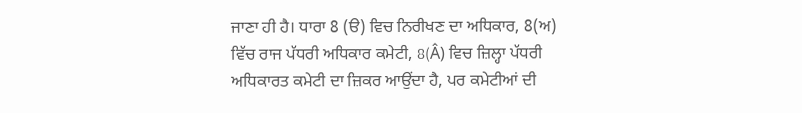ਜਾਣਾ ਹੀ ਹੈ। ਧਾਰਾ 8 (ੳ) ਵਿਚ ਨਿਰੀਖਣ ਦਾ ਅਧਿਕਾਰ, 8(ਅ) ਵਿੱਚ ਰਾਜ ਪੱਧਰੀ ਅਧਿਕਾਰ ਕਮੇਟੀ, 8(Â) ਵਿਚ ਜ਼ਿਲ੍ਹਾ ਪੱਧਰੀ ਅਧਿਕਾਰਤ ਕਮੇਟੀ ਦਾ ਜ਼ਿਕਰ ਆਉਂਦਾ ਹੈ, ਪਰ ਕਮੇਟੀਆਂ ਦੀ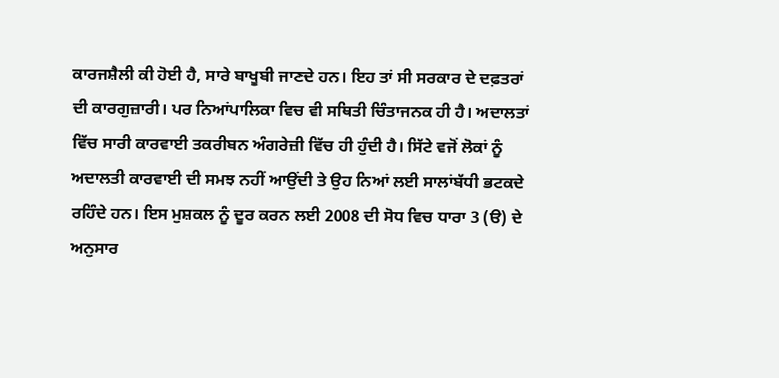ਕਾਰਜਸ਼ੈਲੀ ਕੀ ਹੋਈ ਹੈ, ਸਾਰੇ ਬਾਖੂਬੀ ਜਾਣਦੇ ਹਨ। ਇਹ ਤਾਂ ਸੀ ਸਰਕਾਰ ਦੇ ਦਫ਼ਤਰਾਂ ਦੀ ਕਾਰਗੁਜ਼ਾਰੀ। ਪਰ ਨਿਆਂਪਾਲਿਕਾ ਵਿਚ ਵੀ ਸਥਿਤੀ ਚਿੰਤਾਜਨਕ ਹੀ ਹੈ। ਅਦਾਲਤਾਂ ਵਿੱਚ ਸਾਰੀ ਕਾਰਵਾਈ ਤਕਰੀਬਨ ਅੰਗਰੇਜ਼ੀ ਵਿੱਚ ਹੀ ਹੁੰਦੀ ਹੈ। ਸਿੱਟੇ ਵਜੋਂ ਲੋਕਾਂ ਨੂੰ ਅਦਾਲਤੀ ਕਾਰਵਾਈ ਦੀ ਸਮਝ ਨਹੀਂ ਆਉਂਦੀ ਤੇ ਉਹ ਨਿਆਂ ਲਈ ਸਾਲਾਂਬੱਧੀ ਭਟਕਦੇ ਰਹਿੰਦੇ ਹਨ। ਇਸ ਮੁਸ਼ਕਲ ਨੂੰ ਦੂਰ ਕਰਨ ਲਈ 2008 ਦੀ ਸੋਧ ਵਿਚ ਧਾਰਾ 3 (ੳ) ਦੇ ਅਨੁਸਾਰ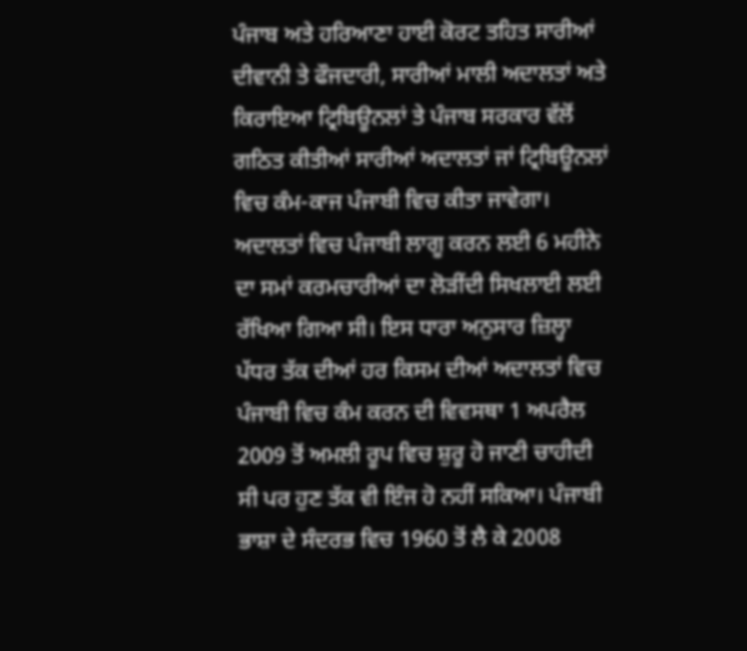ਪੰਜਾਬ ਅਤੇ ਹਰਿਆਣਾ ਹਾਈ ਕੋਰਟ ਤਹਿਤ ਸਾਰੀਆਂ ਦੀਵਾਨੀ ਤੇ ਫੌਜਦਾਰੀ, ਸਾਰੀਆਂ ਮਾਲੀ ਅਦਾਲਤਾਂ ਅਤੇ ਕਿਰਾਇਆ ਟ੍ਰਿਬਿਊਨਲਾਂ ਤੇ ਪੰਜਾਬ ਸਰਕਾਰ ਵੱਲੋਂ ਗਠਿਤ ਕੀਤੀਆਂ ਸਾਰੀਆਂ ਅਦਾਲਤਾਂ ਜਾਂ ਟ੍ਰਿਬਿਊਨਲਾਂ ਵਿਚ ਕੰਮ-ਕਾਜ ਪੰਜਾਬੀ ਵਿਚ ਕੀਤਾ ਜਾਵੇਗਾ।  ਅਦਾਲਤਾਂ ਵਿਚ ਪੰਜਾਬੀ ਲਾਗੂ ਕਰਨ ਲਈ 6 ਮਹੀਨੇ ਦਾ ਸਮਾਂ ਕਰਮਚਾਰੀਆਂ ਦਾ ਲੋੜੀਂਦੀ ਸਿਖਲਾਈ ਲਈ ਰੱਖਿਆ ਗਿਆ ਸੀ। ਇਸ ਧਾਰਾ ਅਨੁਸਾਰ ਜ਼ਿਲ੍ਹਾ ਪੱਧਰ ਤੱਕ ਦੀਆਂ ਹਰ ਕਿਸਮ ਦੀਆਂ ਅਦਾਲਤਾਂ ਵਿਚ ਪੰਜਾਬੀ ਵਿਚ ਕੰਮ ਕਰਨ ਦੀ ਵਿਵਸਥਾ 1 ਅਪਰੈਲ 2009 ਤੋਂ ਅਮਲੀ ਰੂਪ ਵਿਚ ਸ਼ੁਰੂ ਹੋ ਜਾਣੀ ਚਾਹੀਦੀ ਸੀ ਪਰ ਹੁਣ ਤੱਕ ਵੀ ਇੰਜ ਹੋ ਨਹੀਂ ਸਕਿਆ। ਪੰਜਾਬੀ ਭਾਸ਼ਾ ਦੇ ਸੰਦਰਭ ਵਿਚ 1960 ਤੋਂ ਲੈ ਕੇ 2008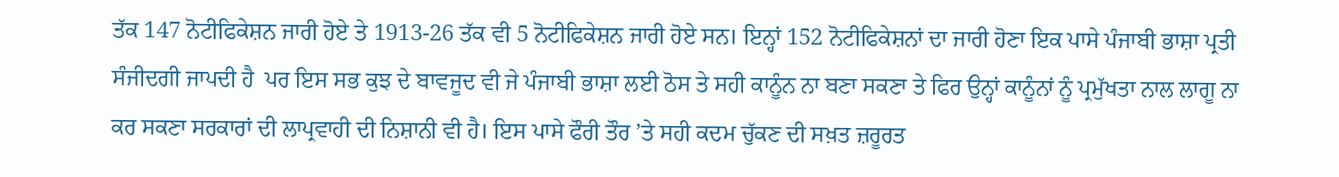ਤੱਕ 147 ਨੋਟੀਫਿਕੇਸ਼ਨ ਜਾਰੀ ਹੋਏ ਤੇ 1913-26 ਤੱਕ ਵੀ 5 ਨੋਟੀਫਿਕੇਸ਼ਨ ਜਾਰੀ ਹੋਏ ਸਨ। ਇਨ੍ਹਾਂ 152 ਨੋਟੀਫਿਕੇਸ਼ਨਾਂ ਦਾ ਜਾਰੀ ਹੋਣਾ ਇਕ ਪਾਸੇ ਪੰਜਾਬੀ ਭਾਸ਼ਾ ਪ੍ਰਤੀ ਸੰਜੀਦਗੀ ਜਾਪਦੀ ਹੈ  ਪਰ ਇਸ ਸਭ ਕੁਝ ਦੇ ਬਾਵਜੂਦ ਵੀ ਜੇ ਪੰਜਾਬੀ ਭਾਸ਼ਾ ਲਈ ਠੋਸ ਤੇ ਸਹੀ ਕਾਨੂੰਨ ਨਾ ਬਣਾ ਸਕਣਾ ਤੇ ਫਿਰ ਉਨ੍ਹਾਂ ਕਾਨੂੰਨਾਂ ਨੂੰ ਪ੍ਰਮੁੱਖਤਾ ਨਾਲ ਲਾਗੂ ਨਾ ਕਰ ਸਕਣਾ ਸਰਕਾਰਾਂ ਦੀ ਲਾਪ੍ਰਵਾਹੀ ਦੀ ਨਿਸ਼ਾਨੀ ਵੀ ਹੈ। ਇਸ ਪਾਸੇ ਫੌਰੀ ਤੌਰ ’ਤੇ ਸਹੀ ਕਦਮ ਚੁੱਕਣ ਦੀ ਸਖ਼ਤ ਜ਼ਰੂਰਤ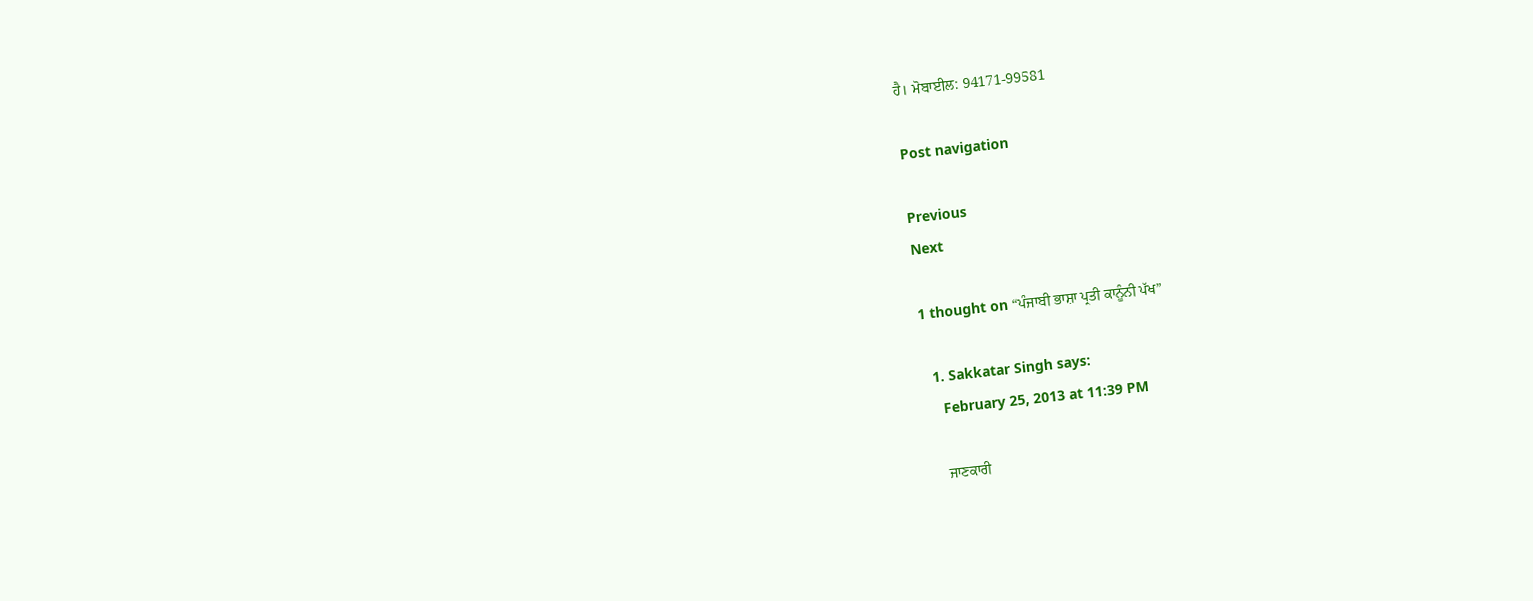ਹੈ। ਮੋਬਾਈਲ: 94171-99581

Post navigation

Previous
Next

1 thought on “ਪੰਜਾਬੀ ਭਾਸ਼ਾ ਪ੍ਰਤੀ ਕਾਨੂੰਨੀ ਪੱਖ”

  1. Sakkatar Singh says:
    February 25, 2013 at 11:39 PM

    ਜਾਣਕਾਰੀ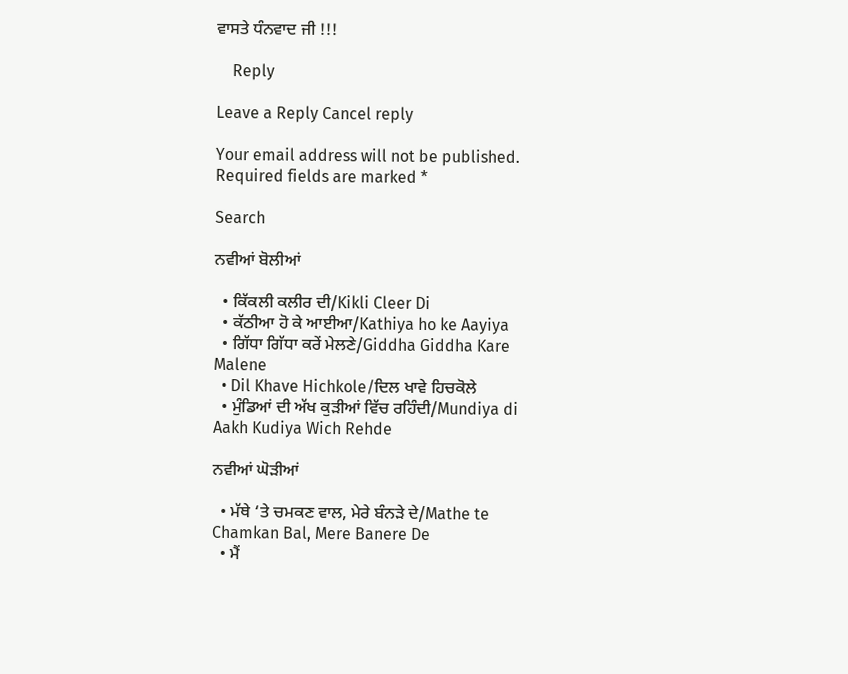ਵਾਸਤੇ ਧੰਨਵਾਦ ਜੀ !!!

    Reply

Leave a Reply Cancel reply

Your email address will not be published. Required fields are marked *

Search

ਨਵੀਆਂ ਬੋਲੀਆਂ

  • ਕਿੱਕਲੀ ਕਲੀਰ ਦੀ/Kikli Cleer Di
  • ਕੱਠੀਆ ਹੋ ਕੇ ਆਈਆ/Kathiya ho ke Aayiya
  • ਗਿੱਧਾ ਗਿੱਧਾ ਕਰੇਂ ਮੇਲਣੇ/Giddha Giddha Kare Malene
  • Dil Khave Hichkole/ਦਿਲ ਖਾਵੇ ਹਿਚਕੋਲੇ
  • ਮੁੰਡਿਆਂ ਦੀ ਅੱਖ ਕੁੜੀਆਂ ਵਿੱਚ ਰਹਿੰਦੀ/Mundiya di Aakh Kudiya Wich Rehde

ਨਵੀਆਂ ਘੋੜੀਆਂ

  • ਮੱਥੇ ‘ਤੇ ਚਮਕਣ ਵਾਲ, ਮੇਰੇ ਬੰਨੜੇ ਦੇ/Mathe te Chamkan Bal, Mere Banere De
  • ਮੈਂ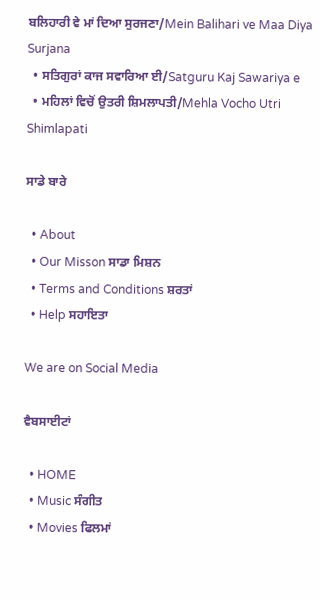ਬਲਿਹਾਰੀ ਵੇ ਮਾਂ ਦਿਆ ਸੁਰਜਣਾ/Mein Balihari ve Maa Diya Surjana
  • ਸਤਿਗੁਰਾਂ ਕਾਜ ਸਵਾਰਿਆ ਈ/Satguru Kaj Sawariya e
  • ਮਹਿਲਾਂ ਵਿਚੋਂ ਉਤਰੀ ਸ਼ਿਮਲਾਪਤੀ/Mehla Vocho Utri Shimlapati

ਸਾਡੇ ਬਾਰੇ

  • About
  • Our Misson ਸਾਡਾ ਮਿਸ਼ਨ
  • Terms and Conditions ਸ਼ਰਤਾਂ
  • Help ਸਹਾਇਤਾ

We are on Social Media

ਵੈਬਸਾਈਟਾਂ

  • HOME
  • Music ਸੰਗੀਤ
  • Movies ਫਿਲਮਾਂ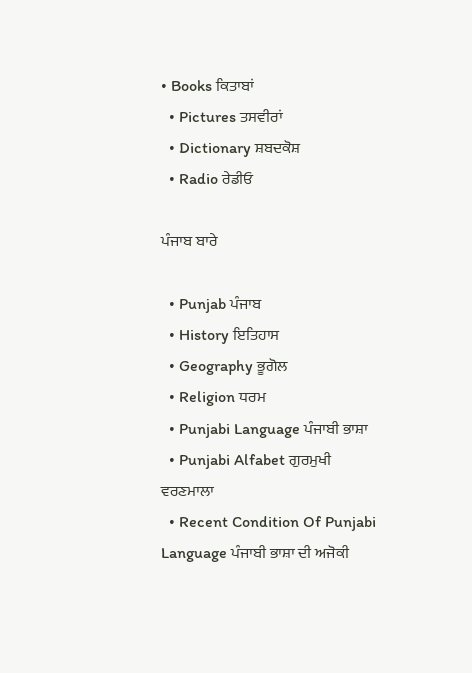• Books ਕਿਤਾਬਾਂ
  • Pictures ਤਸਵੀਰਾਂ
  • Dictionary ਸ਼ਬਦਕੋਸ਼
  • Radio ਰੇਡੀਓ

ਪੰਜਾਬ ਬਾਰੇ

  • Punjab ਪੰਜਾਬ
  • History ਇਤਿਹਾਸ
  • Geography ਭੂਗੋਲ
  • Religion ਧਰਮ
  • Punjabi Language ਪੰਜਾਬੀ ਭਾਸ਼ਾ
  • Punjabi Alfabet ਗੁਰਮੁਖੀ ਵਰਣਮਾਲਾ
  • Recent Condition Of Punjabi Language ਪੰਜਾਬੀ ਭਾਸ਼ਾ ਦੀ ਅਜੋਕੀ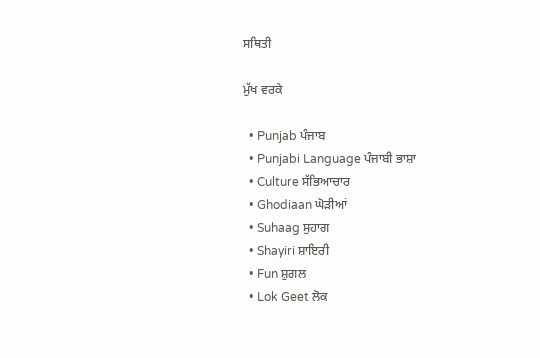ਸਥਿਤੀ

ਮੁੱਖ ਵਰਕੇ

  • Punjab ਪੰਜਾਬ
  • Punjabi Language ਪੰਜਾਬੀ ਭਾਸ਼ਾ
  • Culture ਸੱਭਿਆਚਾਰ
  • Ghodiaan ਘੋੜੀਆਂ
  • Suhaag ਸੁਹਾਗ
  • Shayiri ਸ਼ਾਇਰੀ
  • Fun ਸ਼ੁਗਲ
  • Lok Geet ਲੋਕ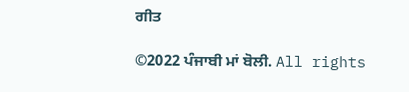ਗੀਤ

©2022 ਪੰਜਾਬੀ ਮਾਂ ਬੋਲੀ. All rights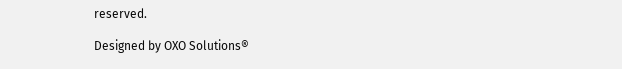reserved.

Designed by OXO Solutions®